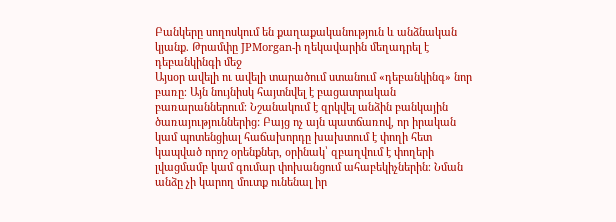Բանկերը սողոսկում են քաղաքականություն և անձնական կյանք. Թրամփը JPMorgan-ի ղեկավարին մեղադրել է դեբանկինգի մեջ
Այսօր ավելի ու ավելի տարածում ստանում «դեբանկինգ» նոր բառը։ Այն նույնիսկ հայտնվել է բացատրական բառարաններում։ Նշանակում է զրկվել անձին բանկային ծառայություններից: Բայց ոչ այն պատճառով, որ իրական կամ պոտենցիալ հաճախորդը խախտում է փողի հետ կապված որոշ օրենքներ, օրինակ՝ զբաղվում է փողերի լվացմամբ կամ գումար փոխանցում ահաբեկիչներին։ Նման անձը չի կարող մուտք ունենալ իր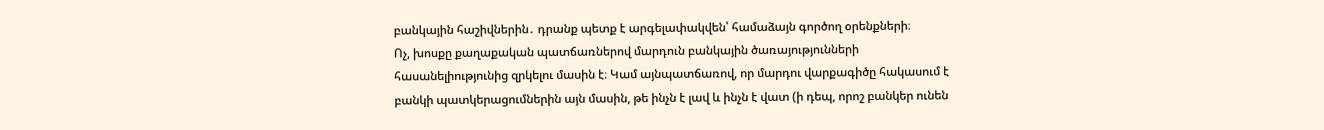բանկային հաշիվներին․ դրանք պետք է արգելափակվեն՝ համաձայն գործող օրենքների։
Ոչ, խոսքը քաղաքական պատճառներով մարդուն բանկային ծառայությունների հասանելիությունից զրկելու մասին է։ Կամ այնպատճառով, որ մարդու վարքագիծը հակասում է բանկի պատկերացումներին այն մասին, թե ինչն է լավ և ինչն է վատ (ի դեպ, որոշ բանկեր ունեն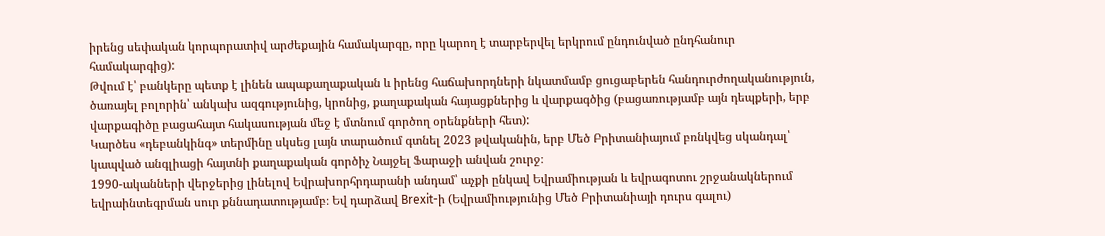իրենց սեփական կորպորատիվ արժեքային համակարգը, որը կարող է տարբերվել երկրում ընդունված ընդհանուր համակարգից):
Թվում է՝ բանկերը պետք է լինեն ապաքաղաքական և իրենց հաճախորդների նկատմամբ ցուցաբերեն հանդուրժողականություն, ծառայել բոլորին՝ անկախ ազգությունից, կրոնից, քաղաքական հայացքներից և վարքագծից (բացառությամբ այն դեպքերի, երբ վարքագիծը բացահայտ հակասության մեջ է մտնում գործող օրենքների հետ):
Կարծես «դեբանկինգ» տերմինը սկսեց լայն տարածում գտնել 2023 թվականին, երբ Մեծ Բրիտանիայում բռնկվեց սկանդալ՝ կապված անգլիացի հայտնի քաղաքական գործիչ Նայջել Ֆարաջի անվան շուրջ։
1990-ականների վերջերից լինելով Եվրախորհրդարանի անդամ՝ աչքի ընկավ Եվրամիության և եվրագոտու շրջանակներում եվրաինտեգրման սուր քննադատությամբ։ Եվ դարձավ Brexit-ի (Եվրամիությունից Մեծ Բրիտանիայի դուրս գալու)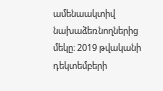ամենաակտիվ նախաձեռնողներից մեկը։ 2019 թվականի դեկտեմբերի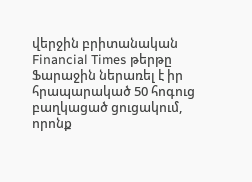վերջին բրիտանական Financial Times թերթը Ֆարաջին ներառել է իր հրապարակած 50 հոգուց բաղկացած ցուցակում, որոնք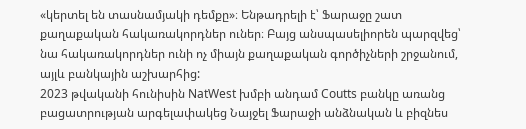«կերտել են տասնամյակի դեմքը»։ Ենթադրելի է՝ Ֆարաջը շատ քաղաքական հակառակորդներ ուներ։ Բայց անսպասելիորեն պարզվեց՝ նա հակառակորդներ ունի ոչ միայն քաղաքական գործիչների շրջանում, այլև բանկային աշխարհից:
2023 թվականի հունիսին NatWest խմբի անդամ Coutts բանկը առանց բացատրության արգելափակեց Նայջել Ֆարաջի անձնական և բիզնես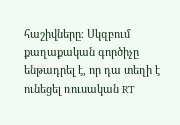հաշիվները։ Սկզբում քաղաքական գործիչը ենթադրել է, որ դա տեղի է ունեցել ռուսական RT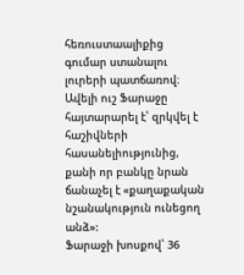հեռուստաալիքից գումար ստանալու լուրերի պատճառով։ Ավելի ուշ Ֆարաջը հայտարարել է՝ զրկվել է հաշիվների հասանելիությունից, քանի որ բանկը նրան ճանաչել է «քաղաքական նշանակություն ունեցող անձ»:
Ֆարաջի խոսքով՝ 36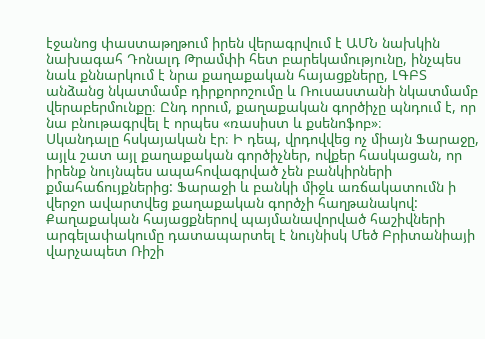էջանոց փաստաթղթում իրեն վերագրվում է ԱՄՆ նախկին նախագահ Դոնալդ Թրամփի հետ բարեկամությունը, ինչպես նաև քննարկում է նրա քաղաքական հայացքները, ԼԳԲՏ անձանց նկատմամբ դիրքորոշումը և Ռուսաստանի նկատմամբ վերաբերմունքը։ Ընդ որում, քաղաքական գործիչը պնդում է, որ նա բնութագրվել է որպես «ռասիստ և քսենոֆոբ»։
Սկանդալը հսկայական էր։ Ի դեպ, վրդովվեց ոչ միայն Ֆարաջը, այլև շատ այլ քաղաքական գործիչներ, ովքեր հասկացան, որ իրենք նույնպես ապահովագրված չեն բանկիրների քմահաճույքներից: Ֆարաջի և բանկի միջև առճակատումն ի վերջո ավարտվեց քաղաքական գործչի հաղթանակով: Քաղաքական հայացքներով պայմանավորված հաշիվների արգելափակումը դատապարտել է նույնիսկ Մեծ Բրիտանիայի վարչապետ Ռիշի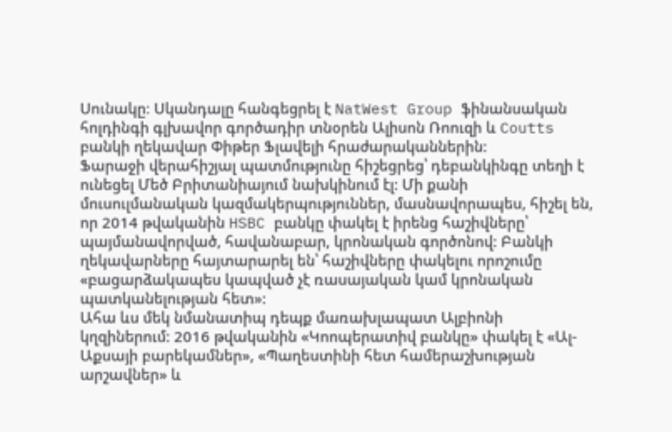Սունակը։ Սկանդալը հանգեցրել է NatWest Group ֆինանսական հոլդինգի գլխավոր գործադիր տնօրեն Ալիսոն Ռոուզի և Coutts բանկի ղեկավար Փիթեր Ֆլավելի հրաժարականներին:
Ֆարաջի վերահիշյալ պատմությունը հիշեցրեց՝ դեբանկինգը տեղի է ունեցել Մեծ Բրիտանիայում նախկինում էլ: Մի քանի մուսուլմանական կազմակերպություններ, մասնավորապես, հիշել են, որ 2014 թվականին HSBC բանկը փակել է իրենց հաշիվները՝ պայմանավորված, հավանաբար, կրոնական գործոնով: Բանկի ղեկավարները հայտարարել են՝ հաշիվները փակելու որոշումը «բացարձակապես կապված չէ ռասայական կամ կրոնական պատկանելության հետ»:
Ահա ևս մեկ նմանատիպ դեպք մառախլապատ Ալբիոնի կղզիներում: 2016 թվականին «Կոոպերատիվ բանկը» փակել է «Ալ-Աքսայի բարեկամներ», «Պաղեստինի հետ համերաշխության արշավներ» և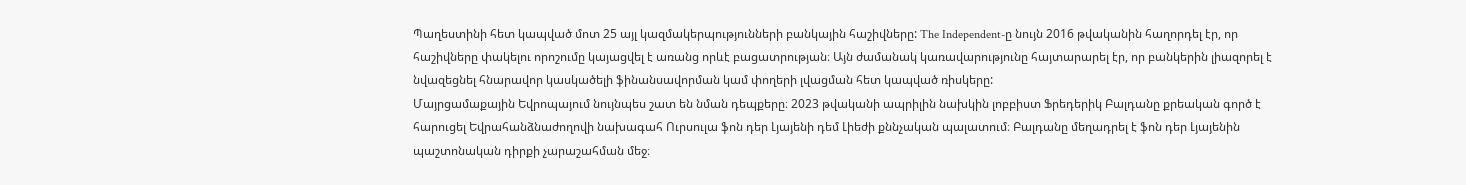Պաղեստինի հետ կապված մոտ 25 այլ կազմակերպությունների բանկային հաշիվները: The Independent-ը նույն 2016 թվականին հաղորդել էր, որ հաշիվները փակելու որոշումը կայացվել է առանց որևէ բացատրության։ Այն ժամանակ կառավարությունը հայտարարել էր, որ բանկերին լիազորել է նվազեցնել հնարավոր կասկածելի ֆինանսավորման կամ փողերի լվացման հետ կապված ռիսկերը:
Մայրցամաքային Եվրոպայում նույնպես շատ են նման դեպքերը։ 2023 թվականի ապրիլին նախկին լոբբիստ Ֆրեդերիկ Բալդանը քրեական գործ է հարուցել Եվրահանձնաժողովի նախագահ Ուրսուլա ֆոն դեր Լյայենի դեմ Լիեժի քննչական պալատում։ Բալդանը մեղադրել է ֆոն դեր Լյայենին պաշտոնական դիրքի չարաշահման մեջ։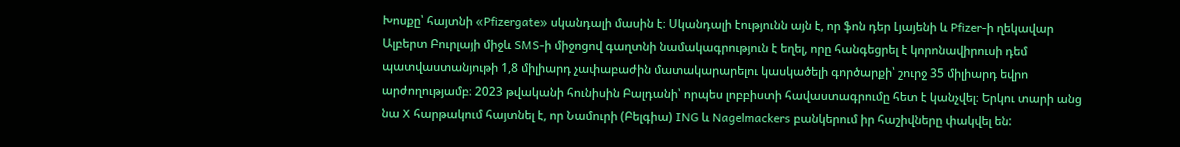Խոսքը՝ հայտնի «Pfizergate» սկանդալի մասին է։ Սկանդալի էությունն այն է, որ ֆոն դեր Լյայենի և Pfizer-ի ղեկավար Ալբերտ Բուրլայի միջև SMS-ի միջոցով գաղտնի նամակագրություն է եղել, որը հանգեցրել է կորոնավիրուսի դեմ պատվաստանյութի 1,8 միլիարդ չափաբաժին մատակարարելու կասկածելի գործարքի՝ շուրջ 35 միլիարդ եվրո արժողությամբ։ 2023 թվականի հունիսին Բալդանի՝ որպես լոբբիստի հավաստագրումը հետ է կանչվել։ Երկու տարի անց նա X հարթակում հայտնել է, որ Նամուրի (Բելգիա) ING և Nagelmackers բանկերում իր հաշիվները փակվել են: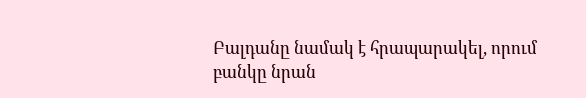Բալդանը նամակ է հրապարակել, որում բանկը նրան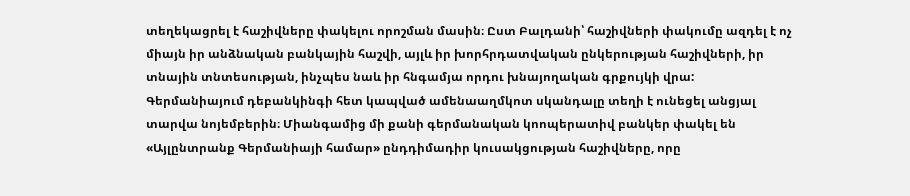տեղեկացրել է հաշիվները փակելու որոշման մասին։ Ըստ Բալդանի՝ հաշիվների փակումը ազդել է ոչ միայն իր անձնական բանկային հաշվի, այլև իր խորհրդատվական ընկերության հաշիվների, իր տնային տնտեսության, ինչպես նաև իր հնգամյա որդու խնայողական գրքույկի վրա:
Գերմանիայում դեբանկինգի հետ կապված ամենաաղմկոտ սկանդալը տեղի է ունեցել անցյալ տարվա նոյեմբերին։ Միանգամից մի քանի գերմանական կոոպերատիվ բանկեր փակել են «Այլընտրանք Գերմանիայի համար» ընդդիմադիր կուսակցության հաշիվները, որը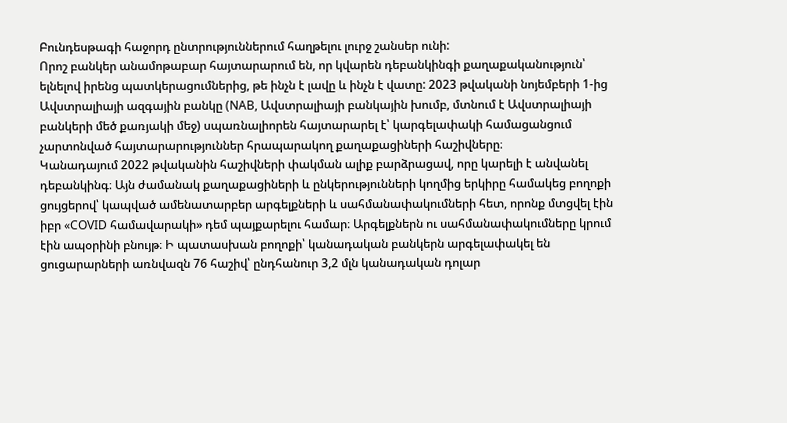Բունդեսթագի հաջորդ ընտրություններում հաղթելու լուրջ շանսեր ունի:
Որոշ բանկեր անամոթաբար հայտարարում են, որ կվարեն դեբանկինգի քաղաքականություն՝ ելնելով իրենց պատկերացումներից, թե ինչն է լավը և ինչն է վատը: 2023 թվականի նոյեմբերի 1-ից Ավստրալիայի ազգային բանկը (NAB, Ավստրալիայի բանկային խումբ, մտնում է Ավստրալիայի բանկերի մեծ քառյակի մեջ) սպառնալիորեն հայտարարել է՝ կարգելափակի համացանցում չարտոնված հայտարարություններ հրապարակող քաղաքացիների հաշիվները։
Կանադայում 2022 թվականին հաշիվների փակման ալիք բարձրացավ, որը կարելի է անվանել դեբանկինգ։ Այն ժամանակ քաղաքացիների և ընկերությունների կողմից երկիրը համակեց բողոքի ցույցերով՝ կապված ամենատարբեր արգելքների և սահմանափակումների հետ, որոնք մտցվել էին իբր «COVID համավարակի» դեմ պայքարելու համար։ Արգելքներն ու սահմանափակումները կրում էին ապօրինի բնույթ։ Ի պատասխան բողոքի՝ կանադական բանկերն արգելափակել են ցուցարարների առնվազն 76 հաշիվ՝ ընդհանուր 3,2 մլն կանադական դոլար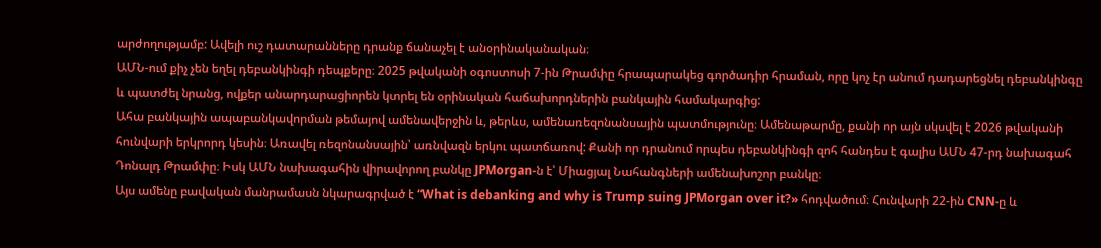արժողությամբ: Ավելի ուշ դատարանները դրանք ճանաչել է անօրինականական։
ԱՄՆ-ում քիչ չեն եղել դեբանկինգի դեպքերը։ 2025 թվականի օգոստոսի 7-ին Թրամփը հրապարակեց գործադիր հրաման, որը կոչ էր անում դադարեցնել դեբանկինգը և պատժել նրանց, ովքեր անարդարացիորեն կտրել են օրինական հաճախորդներին բանկային համակարգից:
Ահա բանկային ապաբանկավորման թեմայով ամենավերջին և, թերևս, ամենառեզոնանսային պատմությունը։ Ամենաթարմը, քանի որ այն սկսվել է 2026 թվականի հունվարի երկրորդ կեսին։ Առավել ռեզոնանսային՝ առնվազն երկու պատճառով: Քանի որ դրանում որպես դեբանկինգի զոհ հանդես է գալիս ԱՄՆ 47-րդ նախագահ Դոնալդ Թրամփը։ Իսկ ԱՄՆ նախագահին վիրավորող բանկը JPMorgan-ն է՝ Միացյալ Նահանգների ամենախոշոր բանկը։
Այս ամենը բավական մանրամասն նկարագրված է “What is debanking and why is Trump suing JPMorgan over it?» հոդվածում։ Հունվարի 22-ին CNN-ը և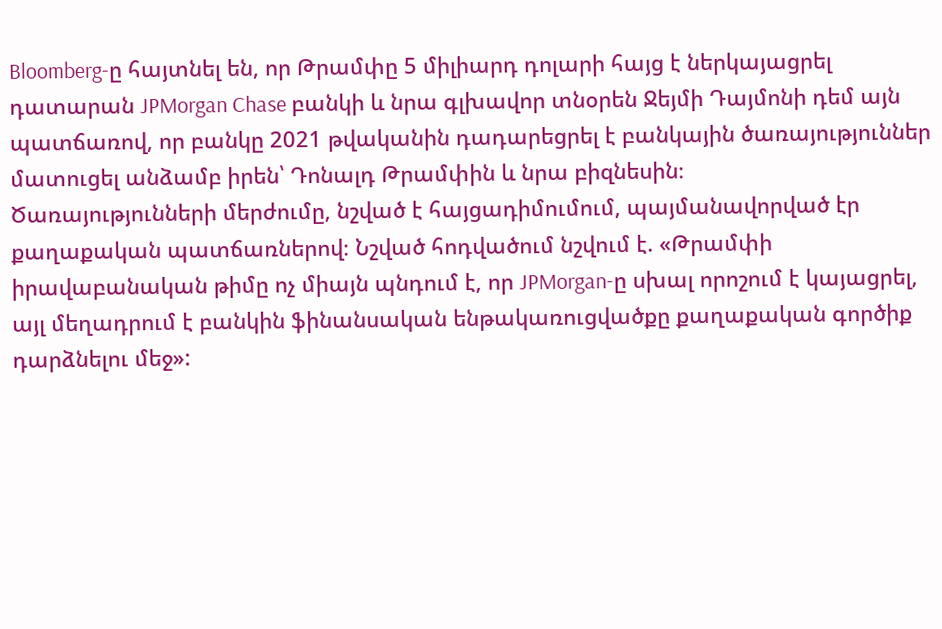Bloomberg-ը հայտնել են, որ Թրամփը 5 միլիարդ դոլարի հայց է ներկայացրել դատարան JPMorgan Chase բանկի և նրա գլխավոր տնօրեն Ջեյմի Դայմոնի դեմ այն պատճառով, որ բանկը 2021 թվականին դադարեցրել է բանկային ծառայություններ մատուցել անձամբ իրեն՝ Դոնալդ Թրամփին և նրա բիզնեսին։
Ծառայությունների մերժումը, նշված է հայցադիմումում, պայմանավորված էր քաղաքական պատճառներով։ Նշված հոդվածում նշվում է. «Թրամփի իրավաբանական թիմը ոչ միայն պնդում է, որ JPMorgan-ը սխալ որոշում է կայացրել, այլ մեղադրում է բանկին ֆինանսական ենթակառուցվածքը քաղաքական գործիք դարձնելու մեջ»: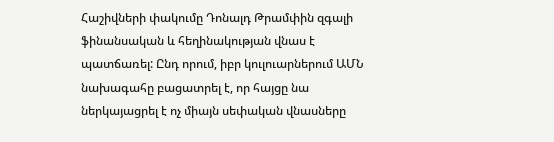Հաշիվների փակումը Դոնալդ Թրամփին զգալի ֆինանսական և հեղինակության վնաս է պատճառել: Ընդ որում, իբր կուլուարներում ԱՄՆ նախագահը բացատրել է, որ հայցը նա ներկայացրել է ոչ միայն սեփական վնասները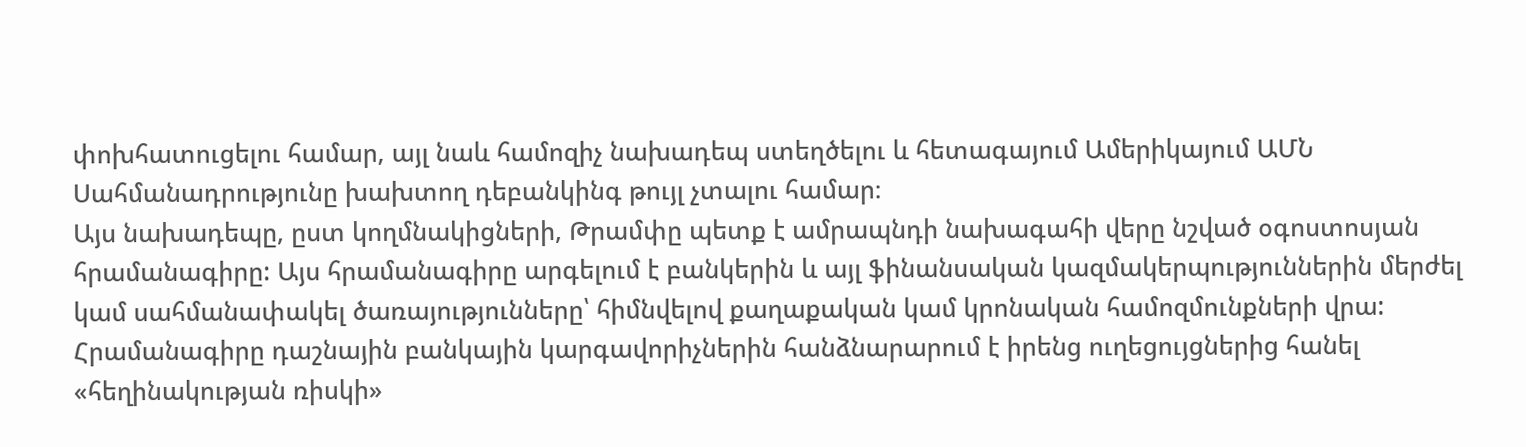փոխհատուցելու համար, այլ նաև համոզիչ նախադեպ ստեղծելու և հետագայում Ամերիկայում ԱՄՆ Սահմանադրությունը խախտող դեբանկինգ թույլ չտալու համար։
Այս նախադեպը, ըստ կողմնակիցների, Թրամփը պետք է ամրապնդի նախագահի վերը նշված օգոստոսյան հրամանագիրը: Այս հրամանագիրը արգելում է բանկերին և այլ ֆինանսական կազմակերպություններին մերժել կամ սահմանափակել ծառայությունները՝ հիմնվելով քաղաքական կամ կրոնական համոզմունքների վրա: Հրամանագիրը դաշնային բանկային կարգավորիչներին հանձնարարում է իրենց ուղեցույցներից հանել «հեղինակության ռիսկի»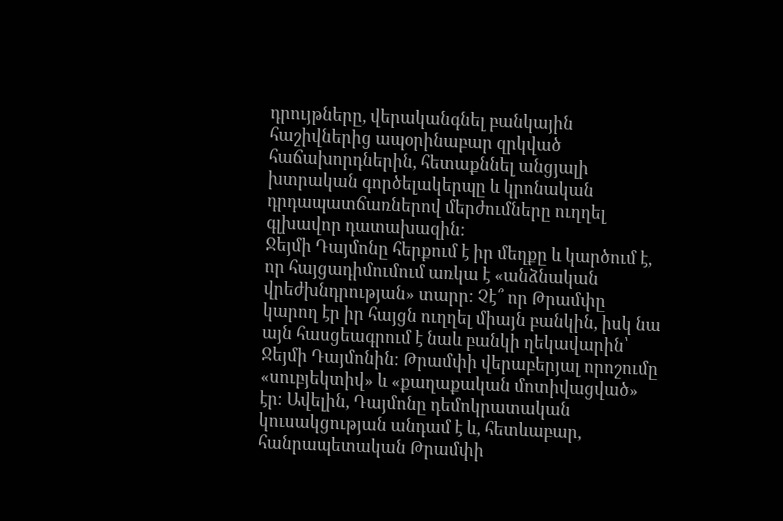դրույթները, վերականգնել բանկային հաշիվներից ապօրինաբար զրկված հաճախորդներին, հետաքննել անցյալի խտրական գործելակերպը և կրոնական դրդապատճառներով մերժումները ուղղել գլխավոր դատախազին:
Ջեյմի Դայմոնը հերքում է իր մեղքը և կարծում է, որ հայցադիմումում առկա է «անձնական վրեժխնդրության» տարր: Չէ՞ որ Թրամփը կարող էր իր հայցն ուղղել միայն բանկին, իսկ նա այն հասցեագրում է նաև բանկի ղեկավարին՝ Ջեյմի Դայմոնին։ Թրամփի վերաբերյալ որոշումը «սուբյեկտիվ» և «քաղաքական մոտիվացված» էր։ Ավելին, Դայմոնը դեմոկրատական կուսակցության անդամ է և, հետևաբար, հանրապետական Թրամփի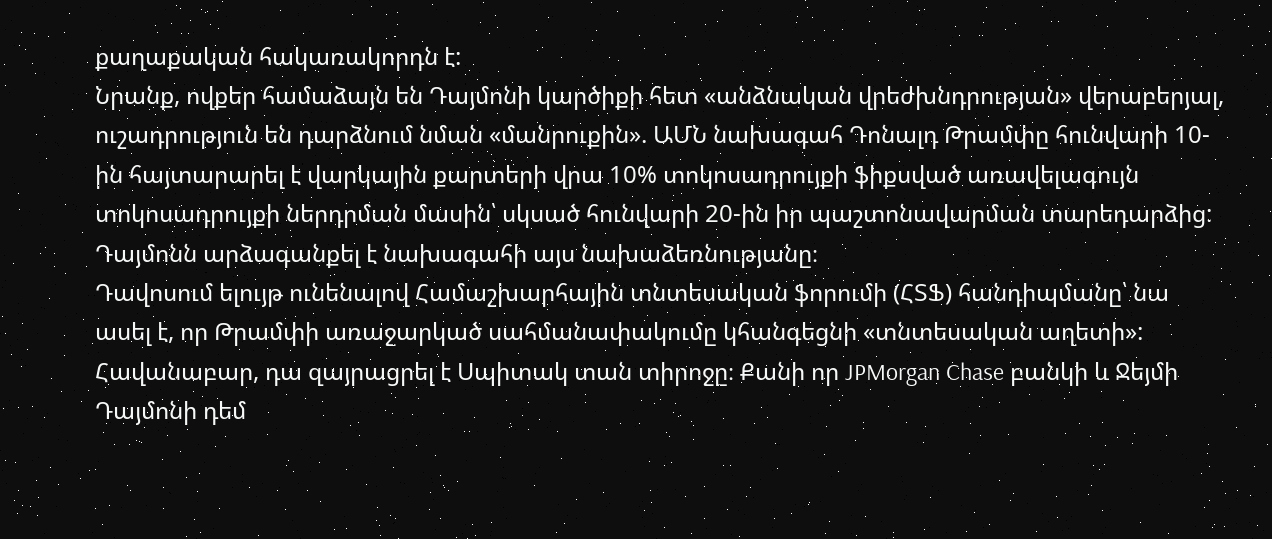քաղաքական հակառակորդն է:
Նրանք, ովքեր համաձայն են Դայմոնի կարծիքի հետ «անձնական վրեժխնդրության» վերաբերյալ, ուշադրություն են դարձնում նման «մանրուքին». ԱՄՆ նախագահ Դոնալդ Թրամփը հունվարի 10-ին հայտարարել է վարկային քարտերի վրա 10% տոկոսադրույքի ֆիքսված առավելագույն տոկոսադրույքի ներդրման մասին՝ սկսած հունվարի 20-ին իր պաշտոնավարման տարեդարձից: Դայմոնն արձագանքել է նախագահի այս նախաձեռնությանը։
Դավոսում ելույթ ունենալով Համաշխարհային տնտեսական ֆորումի (ՀՏՖ) հանդիպմանը՝ նա ասել է, որ Թրամփի առաջարկած սահմանափակումը կհանգեցնի «տնտեսական աղետի»: Հավանաբար, դա զայրացրել է Սպիտակ տան տիրոջը։ Քանի որ JPMorgan Chase բանկի և Ջեյմի Դայմոնի դեմ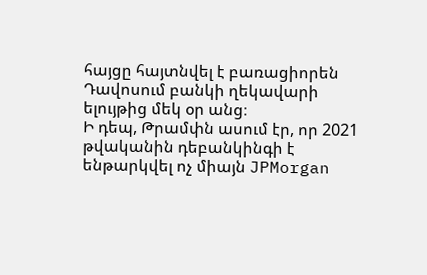հայցը հայտնվել է բառացիորեն Դավոսում բանկի ղեկավարի ելույթից մեկ օր անց։
Ի դեպ, Թրամփն ասում էր, որ 2021 թվականին դեբանկինգի է ենթարկվել ոչ միայն JPMorgan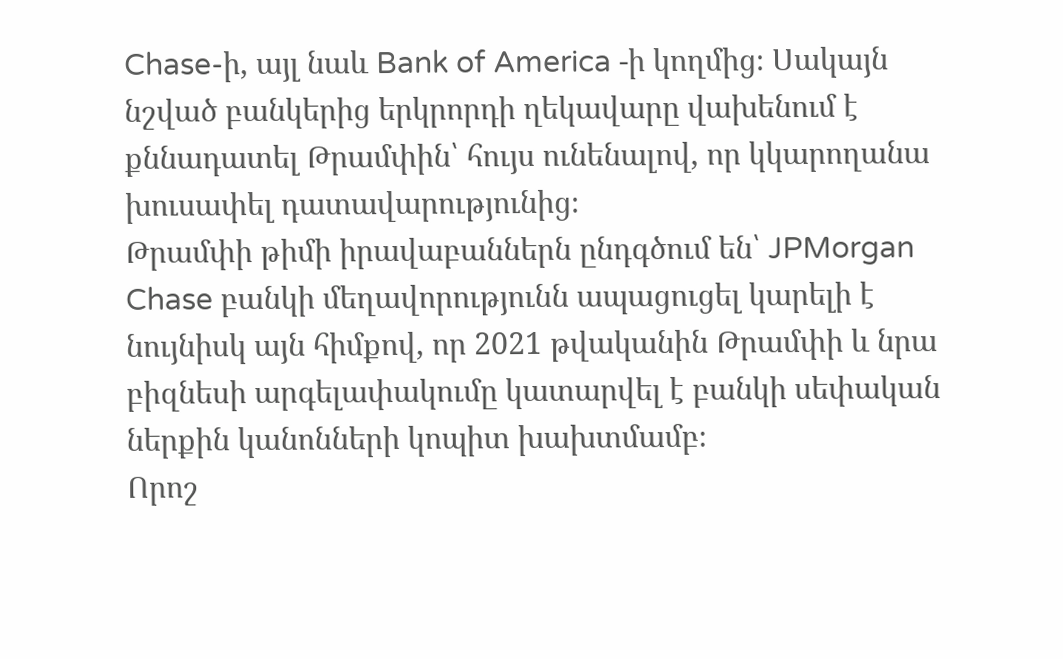Chase-ի, այլ նաև Bank of America -ի կողմից։ Սակայն նշված բանկերից երկրորդի ղեկավարը վախենում է քննադատել Թրամփին՝ հույս ունենալով, որ կկարողանա խուսափել դատավարությունից։
Թրամփի թիմի իրավաբաններն ընդգծում են՝ JPMorgan Chase բանկի մեղավորությունն ապացուցել կարելի է նույնիսկ այն հիմքով, որ 2021 թվականին Թրամփի և նրա բիզնեսի արգելափակումը կատարվել է բանկի սեփական ներքին կանոնների կոպիտ խախտմամբ։
Որոշ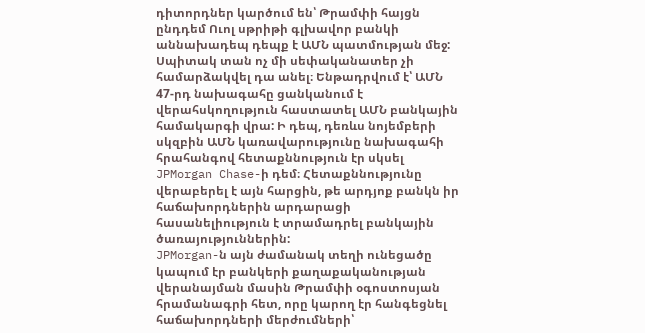դիտորդներ կարծում են՝ Թրամփի հայցն ընդդեմ Ուոլ սթրիթի գլխավոր բանկի աննախադեպ դեպք է ԱՄՆ պատմության մեջ: Սպիտակ տան ոչ մի սեփականատեր չի համարձակվել դա անել։ Ենթադրվում է՝ ԱՄՆ 47-րդ նախագահը ցանկանում է վերահսկողություն հաստատել ԱՄՆ բանկային համակարգի վրա: Ի դեպ, դեռևս նոյեմբերի սկզբին ԱՄՆ կառավարությունը նախագահի հրահանգով հետաքննություն էր սկսել JPMorgan Chase-ի դեմ։ Հետաքննությունը վերաբերել է այն հարցին, թե արդյոք բանկն իր հաճախորդներին արդարացի հասանելիություն է տրամադրել բանկային ծառայություններին:
JPMorgan-ն այն ժամանակ տեղի ունեցածը կապում էր բանկերի քաղաքականության վերանայման մասին Թրամփի օգոստոսյան հրամանագրի հետ, որը կարող էր հանգեցնել հաճախորդների մերժումների՝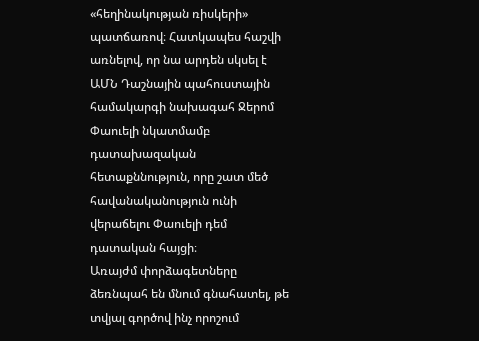«հեղինակության ռիսկերի» պատճառով։ Հատկապես հաշվի առնելով, որ նա արդեն սկսել է ԱՄՆ Դաշնային պահուստային համակարգի նախագահ Ջերոմ Փաուելի նկատմամբ դատախազական հետաքննություն, որը շատ մեծ հավանականություն ունի վերաճելու Փաուելի դեմ դատական հայցի։
Առայժմ փորձագետները ձեռնպահ են մնում գնահատել, թե տվյալ գործով ինչ որոշում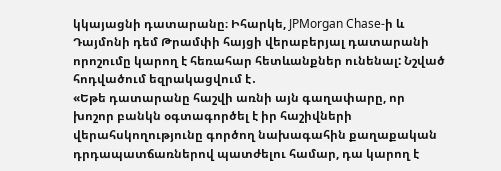կկայացնի դատարանը։ Իհարկե, JPMorgan Chase-ի և Դայմոնի դեմ Թրամփի հայցի վերաբերյալ դատարանի որոշումը կարող է հեռահար հետևանքներ ունենալ: Նշված հոդվածում եզրակացվում է․
«Եթե դատարանը հաշվի առնի այն գաղափարը, որ խոշոր բանկն օգտագործել է իր հաշիվների վերահսկողությունը գործող նախագահին քաղաքական դրդապատճառներով պատժելու համար, դա կարող է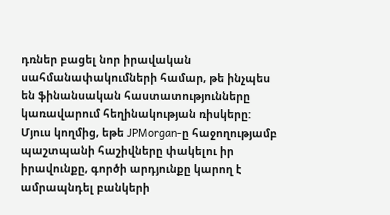դռներ բացել նոր իրավական սահմանափակումների համար, թե ինչպես են ֆինանսական հաստատությունները կառավարում հեղինակության ռիսկերը:
Մյուս կողմից, եթե JPMorgan-ը հաջողությամբ պաշտպանի հաշիվները փակելու իր իրավունքը, գործի արդյունքը կարող է ամրապնդել բանկերի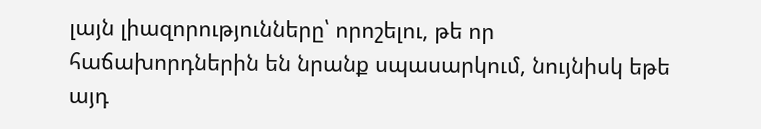լայն լիազորությունները՝ որոշելու, թե որ հաճախորդներին են նրանք սպասարկում, նույնիսկ եթե այդ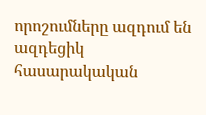որոշումները ազդում են ազդեցիկ հասարակական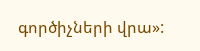գործիչների վրա»: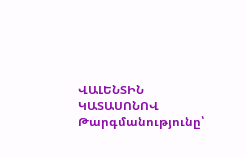ՎԱԼԵՆՏԻՆ ԿԱՏԱՍՈՆՈՎ
Թարգմանությունը՝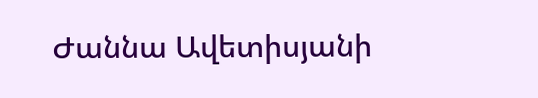Ժաննա Ավետիսյանի